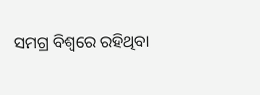ସମଗ୍ର ବିଶ୍ୱରେ ରହିଥିବା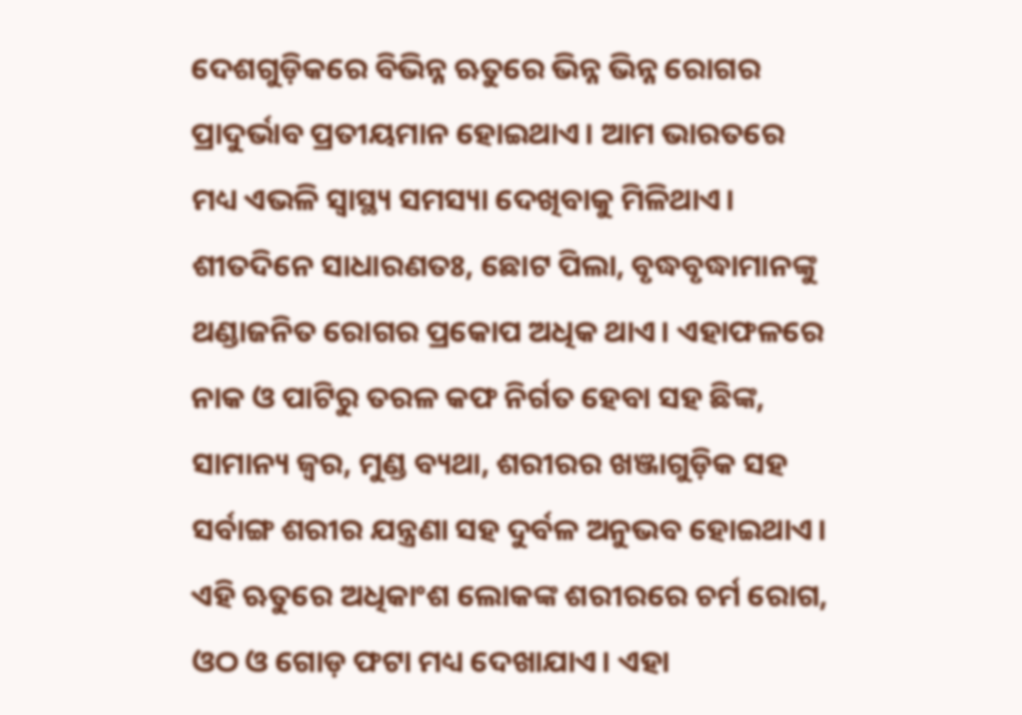ଦେଶଗୁଡ଼ିକରେ ବିଭିନ୍ନ ଋତୁରେ ଭିନ୍ନ ଭିନ୍ନ ରୋଗର ପ୍ରାଦୁର୍ଭାବ ପ୍ରତୀୟମାନ ହୋଇଥାଏ। ଆମ ଭାରତରେ ମଧ୍ୟ ଏଭଳି ସ୍ବାସ୍ଥ୍ୟ ସମସ୍ୟା ଦେଖିବାକୁ ମିଳିଥାଏ।
ଶୀତଦିନେ ସାଧାରଣତଃ, ଛୋଟ ପିଲା, ବୃଦ୍ଧବୃଦ୍ଧାମାନଙ୍କୁ ଥଣ୍ଡାଜନିତ ରୋଗର ପ୍ରକୋପ ଅଧିକ ଥାଏ। ଏହାଫଳରେ ନାକ ଓ ପାଟିରୁ ତରଳ କଫ ନିର୍ଗତ ହେବା ସହ ଛିଙ୍କ, ସାମାନ୍ୟ ଜ୍ୱର, ମୁଣ୍ଡ ବ୍ୟଥା, ଶରୀରର ଖଞ୍ଜାଗୁଡ଼ିକ ସହ ସର୍ବାଙ୍ଗ ଶରୀର ଯନ୍ତ୍ରଣା ସହ ଦୁର୍ବଳ ଅନୁଭବ ହୋଇଥାଏ। ଏହି ଋତୁରେ ଅଧିକାଂଶ ଲୋକଙ୍କ ଶରୀରରେ ଚର୍ମ ରୋଗ, ଓଠ ଓ ଗୋଡ଼ ଫଟା ମଧ୍ୟ ଦେଖାଯାଏ। ଏହା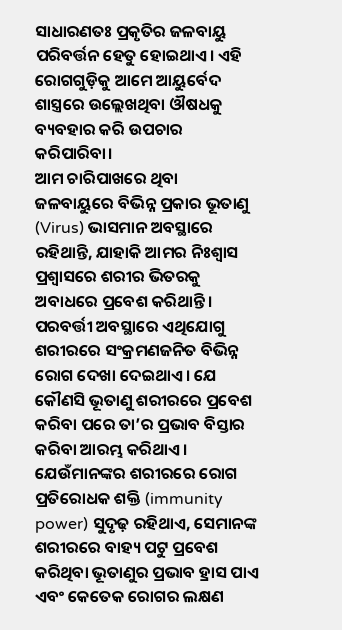ସାଧାରଣତଃ ପ୍ରକୃତିର ଜଳବାୟୁ ପରିବର୍ତ୍ତନ ହେତୁ ହୋଇଥାଏ। ଏହି ରୋଗଗୁଡ଼ିକୁ ଆମେ ଆୟୁର୍ବେଦ ଶାସ୍ତ୍ରରେ ଉଲ୍ଲେଖଥିବା ଔଷଧକୁ ବ୍ୟବହାର କରି ଉପଚାର କରିପାରିବା।
ଆମ ଚାରିପାଖରେ ଥିବା ଜଳବାୟୁରେ ବିଭିନ୍ନ ପ୍ରକାର ଭୂତାଣୁ (Virus) ଭାସମାନ ଅବସ୍ଥାରେ ରହିଥାନ୍ତି, ଯାହାକି ଆମର ନିଃଶ୍ୱାସ ପ୍ରଶ୍ୱାସରେ ଶରୀର ଭିତରକୁ ଅବାଧରେ ପ୍ରବେଶ କରିଥାନ୍ତି। ପରବର୍ତ୍ତୀ ଅବସ୍ଥାରେ ଏଥିଯୋଗୁ ଶରୀରରେ ସଂକ୍ରମଣଜନିତ ବିଭିନ୍ନ ରୋଗ ଦେଖା ଦେଇଥାଏ। ଯେ କୌଣସି ଭୂତାଣୁ ଶରୀରରେ ପ୍ରବେଶ କରିବା ପରେ ତା’ର ପ୍ରଭାବ ବିସ୍ତାର କରିବା ଆରମ୍ଭ କରିଥାଏ। ଯେଉଁମାନଙ୍କର ଶରୀରରେ ରୋଗ ପ୍ରତିରୋଧକ ଶକ୍ତି (immunity power) ସୁଦୃଢ଼ ରହିଥାଏ, ସେମାନଙ୍କ ଶରୀରରେ ବାହ୍ୟ ପଟୁ ପ୍ରବେଶ କରିଥିବା ଭୂତାଣୁର ପ୍ରଭାବ ହ୍ରାସ ପାଏ ଏବଂ କେତେକ ରୋଗର ଲକ୍ଷଣ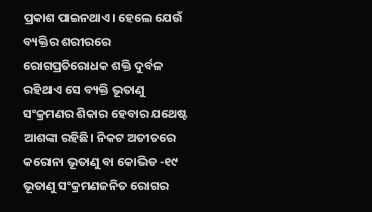ପ୍ରକାଶ ପାଇନଥାଏ। ହେଲେ ଯେଉଁ ବ୍ୟକ୍ତିର ଶରୀରରେ ରୋଗପ୍ରତିରୋଧକ ଶକ୍ତି ଦୁର୍ବଳ ରହିଥାଏ ସେ ବ୍ୟକ୍ତି ଭୂତାଣୁ ସଂକ୍ରମଣର ଶିକାର ହେବାର ଯଥେଷ୍ଟ ଆଶଙ୍କା ରହିଛି। ନିକଟ ଅତୀତରେ କରୋନା ଭୂତାଣୁ ବା କୋଭିଡ -୧୯ ଭୂତାଣୁ ସଂକ୍ରମଣଜନିତ ରୋଗର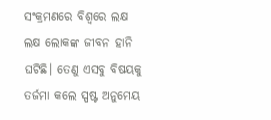ସଂକ୍ରମଣରେ ବିଶ୍ୱରେ ଲକ୍ଷ ଲକ୍ଷ ଲୋକଙ୍କ ଜୀବନ ହାନି ଘଟିଛି। ତେଣୁ ଏସବୁ ବିଷୟକୁ ତର୍ଜମା କଲେ ସ୍ପଷ୍ଟ ଅନୁମେୟ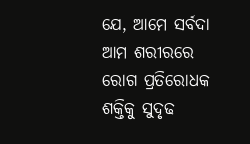ଯେ, ଆମେ ସର୍ବଦା ଆମ ଶରୀରରେ ରୋଗ ପ୍ରତିରୋଧକ ଶକ୍ତିକୁ ସୁଦୃଢ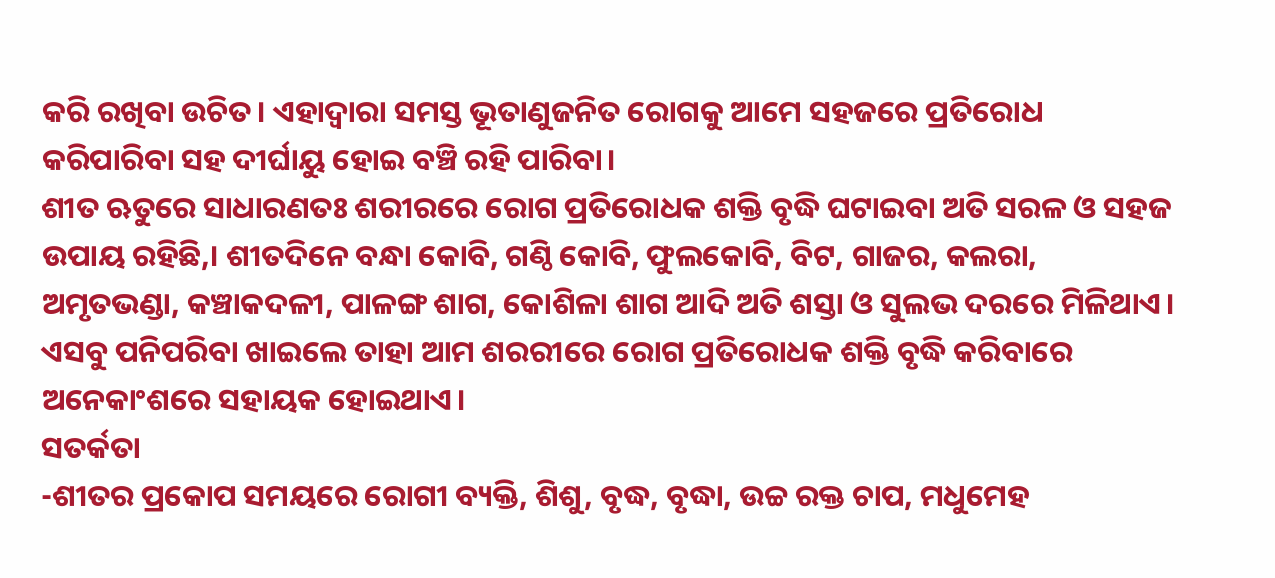କରି ରଖିବା ଉଚିତ। ଏହାଦ୍ୱାରା ସମସ୍ତ ଭୂତାଣୁଜନିତ ରୋଗକୁ ଆମେ ସହଜରେ ପ୍ରତିରୋଧ କରିପାରିବା ସହ ଦୀର୍ଘାୟୁ ହୋଇ ବଞ୍ଚି ରହି ପାରିବା।
ଶୀତ ଋତୁରେ ସାଧାରଣତଃ ଶରୀରରେ ରୋଗ ପ୍ରତିରୋଧକ ଶକ୍ତି ବୃଦ୍ଧି ଘଟାଇବା ଅତି ସରଳ ଓ ସହଜ ଉପାୟ ରହିଛି,। ଶୀତଦିନେ ବନ୍ଧା କୋବି, ଗଣ୍ଠି କୋବି, ଫୁଲକୋବି, ବିଟ, ଗାଜର, କଲରା, ଅମୃତଭଣ୍ଡା, କଞ୍ଚାକଦଳୀ, ପାଳଙ୍ଗ ଶାଗ, କୋଶିଳା ଶାଗ ଆଦି ଅତି ଶସ୍ତା ଓ ସୁଲଭ ଦରରେ ମିଳିଥାଏ। ଏସବୁ ପନିପରିବା ଖାଇଲେ ତାହା ଆମ ଶରରୀରେ ରୋଗ ପ୍ରତିରୋଧକ ଶକ୍ତି ବୃଦ୍ଧି କରିବାରେ ଅନେକାଂଶରେ ସହାୟକ ହୋଇଥାଏ।
ସତର୍କତା
-ଶୀତର ପ୍ରକୋପ ସମୟରେ ରୋଗୀ ବ୍ୟକ୍ତି, ଶିଶୁ, ବୃଦ୍ଧ, ବୃଦ୍ଧା, ଉଚ୍ଚ ରକ୍ତ ଚାପ, ମଧୁମେହ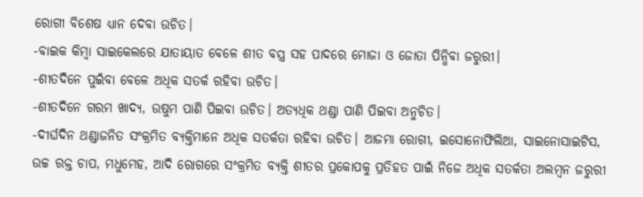ରୋଗୀ ବିଶେଷ ଧ୍ୟାନ ଦେବା ଉଚିତ।
-ବାଇକ କିମ୍ବା ସାଇକେଲରେ ଯାତାୟାତ ବେଳେ ଶୀତ ବସ୍ତ୍ର ସହ ପାଦରେ ମୋଜା ଓ ଜୋତା ପିନ୍ଧିବା ଜରୁରୀ।
-ଶୀତଦିନେ ପୁଇଁବା ବେଳେ ଅଧିକ ସତର୍କ ରହିବା ଉଚିତ।
-ଶୀତଦିନେ ଗରମ ଖାଦ୍ୟ, ଉଷୁମ ପାଣି ପିଇବା ଉଚିତ। ଅତ୍ୟଧିକ ଥଣ୍ଡା ପାଣି ପିଇବା ଅନୁଚିତ।
-ଦୀର୍ଘଦିନ ଥଣ୍ଡାଜନିତ ସଂକ୍ରମିତ ବ୍ୟକ୍ତିମାନେ ଅଧିକ ସତର୍କତା ରହିବା ଉଚିତ। ଆଜମା ରୋଗୀ, ଇସୋନୋଫିଲିଆ, ସାଇନୋସାଇଟିସ, ଉଚ୍ଚ ରକ୍ତ ଚାପ, ମଧୁମେହ, ଆଦି ରୋଗରେ ସଂକ୍ରମିତ ବ୍ୟକ୍ତି ଶୀତର ପ୍ରକୋପକୁ ପ୍ରତିହତ ପାଇଁ ନିଜେ ଅଧିକ ସତର୍କତା ଅଲମ୍ବନ ଜରୁରୀ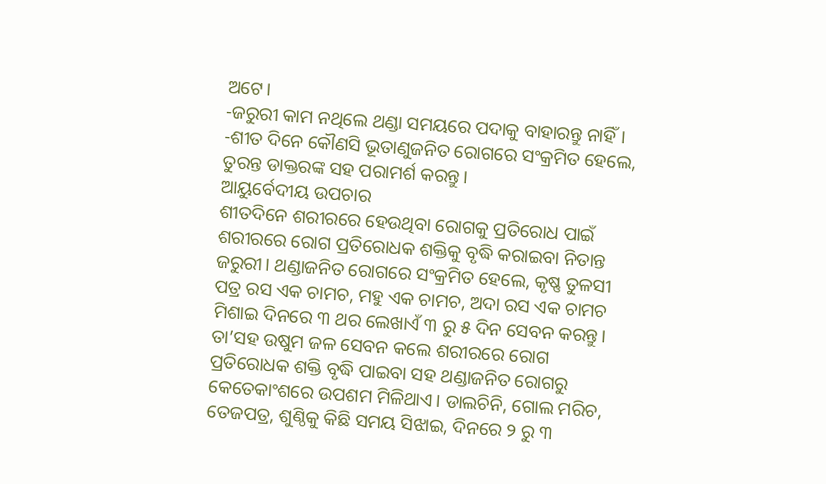ଅଟେ।
-ଜରୁରୀ କାମ ନଥିଲେ ଥଣ୍ଡା ସମୟରେ ପଦାକୁ ବାହାରନ୍ତୁ ନାହିଁ।
-ଶୀତ ଦିନେ କୌଣସି ଭୂତାଣୁଜନିତ ରୋଗରେ ସଂକ୍ରମିତ ହେଲେ, ତୁରନ୍ତ ଡାକ୍ତରଙ୍କ ସହ ପରାମର୍ଶ କରନ୍ତୁ।
ଆୟୁର୍ବେଦୀୟ ଉପଚାର
ଶୀତଦିନେ ଶରୀରରେ ହେଉଥିବା ରୋଗକୁ ପ୍ରତିରୋଧ ପାଇଁ ଶରୀରରେ ରୋଗ ପ୍ରତିରୋଧକ ଶକ୍ତିକୁ ବୃଦ୍ଧି କରାଇବା ନିତାନ୍ତ ଜରୁରୀ। ଥଣ୍ଡାଜନିତ ରୋଗରେ ସଂକ୍ରମିତ ହେଲେ, କୃଷ୍ଣ ତୁଳସୀ ପତ୍ର ରସ ଏକ ଚାମଚ, ମହୁ ଏକ ଚାମଚ, ଅଦା ରସ ଏକ ଚାମଚ ମିଶାଇ ଦିନରେ ୩ ଥର ଲେଖାଏଁ ୩ ରୁ ୫ ଦିନ ସେବନ କରନ୍ତୁ। ତା’ସହ ଉଷୁମ ଜଳ ସେବନ କଲେ ଶରୀରରେ ରୋଗ ପ୍ରତିରୋଧକ ଶକ୍ତି ବୃଦ୍ଧି ପାଇବା ସହ ଥଣ୍ଡାଜନିତ ରୋଗରୁ କେତେକାଂଶରେ ଉପଶମ ମିଳିଥାଏ। ଡାଲଚିନି, ଗୋଲ ମରିଚ, ତେଜପତ୍ର, ଶୁଣ୍ଠିକୁ କିଛି ସମୟ ସିଝାଇ, ଦିନରେ ୨ ରୁ ୩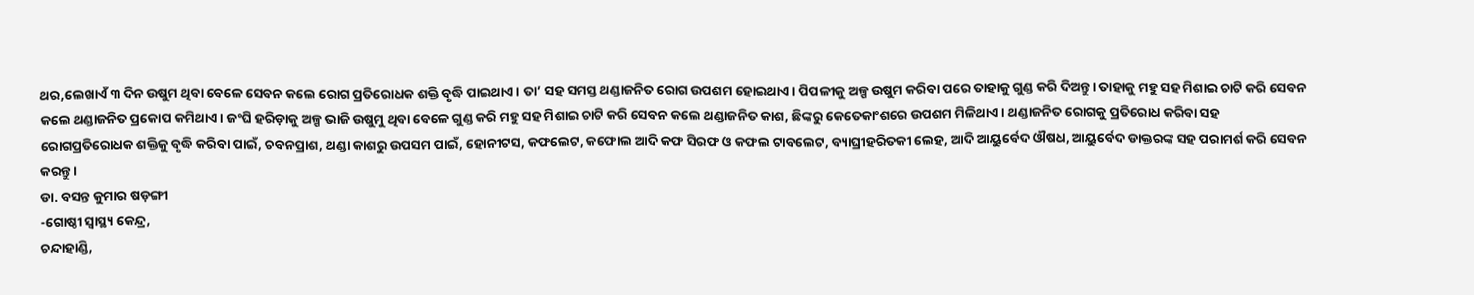ଥର,ଲେଖାଏଁ ୩ ଦିନ ଉଷୁମ ଥିବା ବେଳେ ସେବନ କଲେ ରୋଗ ପ୍ରତିରୋଧକ ଶକ୍ତି ବୃଦ୍ଧି ପାଇଥାଏ। ତା’ ସହ ସମସ୍ତ ଥଣ୍ଡାଜନିତ ରୋଗ ଉପଶମ ହୋଇଥାଏ। ପିପଳୀକୁ ଅଳ୍ପ ଉଷୁମ କରିବା ପରେ ତାହାକୁ ଗୁଣ୍ଡ କରି ଦିଅନ୍ତୁ। ତାହାକୁ ମହୁ ସହ ମିଶାଇ ଚାଟି କରି ସେବନ କଲେ ଥଣ୍ଡାଜନିତ ପ୍ରକୋପ କମିଥାଏ। ଜଂଘି ହରିଡ଼ାକୁ ଅଳ୍ପ ଭାଜି ଉଷୁମୁ ଥିବା ବେଳେ ଗୁଣ୍ଡ କରି ମହୁ ସହ ମିଶାଇ ଚାଟି କରି ସେବନ କଲେ ଥଣ୍ଡାଜନିତ କାଶ, ଛିଙ୍କରୁ କେତେକାଂଶରେ ଉପଶମ ମିଳିଥାଏ। ଥଣ୍ଡାଜନିତ ରୋଗକୁ ପ୍ରତିରୋଧ କରିବା ସହ ରୋଗପ୍ରତିରୋଧକ ଶକ୍ତିକୁ ବୃଦ୍ଧି କରିବା ପାଇଁ, ଚବନପ୍ରାଶ, ଥଣ୍ଡା କାଶରୁ ଉପସମ ପାଇଁ, ହୋନୀଟସ, କଫଲେଟ, କଫୋଲ ଆଦି କଫ ସିରଫ ଓ କଫଲ ଟାବଲେଟ, ବ୍ୟାଘ୍ରୀହରିତକୀ ଲେହ, ଆଦି ଆୟୁର୍ବେଦ ଔଷଧ, ଆୟୁର୍ବେଦ ଡାକ୍ତରଙ୍କ ସହ ପରାମର୍ଶ କରି ସେବନ କରନ୍ତୁ।
ଡା. ବସନ୍ତ କୁମାର ଷଡ଼ଙ୍ଗୀ
-ଗୋଷ୍ଠୀ ସ୍ବାସ୍ଥ୍ୟ କେନ୍ଦ୍ର,
ଚନ୍ଦାହାଣ୍ଡି,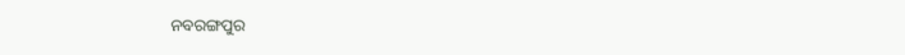ନବରଙ୍ଗପୁର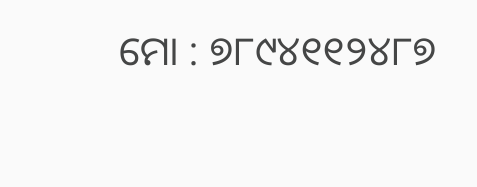ମୋ : ୭୮୯୪୧୧୨୪୮୭